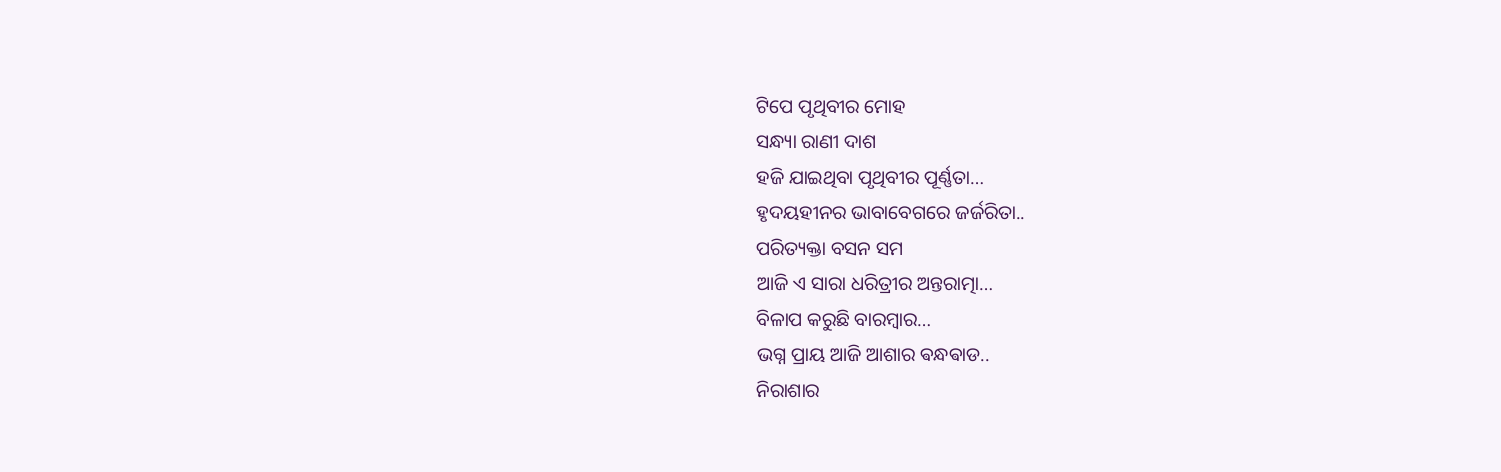ଟିପେ ପୃଥିବୀର ମୋହ
ସନ୍ଧ୍ୟା ରାଣୀ ଦାଶ
ହଜି ଯାଇଥିବା ପୃଥିବୀର ପୂର୍ଣ୍ଣତା…
ହୃଦୟହୀନର ଭାବାବେଗରେ ଜର୍ଜରିତା..
ପରିତ୍ୟକ୍ତା ବସନ ସମ
ଆଜି ଏ ସାରା ଧରିତ୍ରୀର ଅନ୍ତରାତ୍ମା…
ବିଳାପ କରୁଛି ବାରମ୍ବାର…
ଭଗ୍ନ ପ୍ରାୟ ଆଜି ଆଶାର ଵନ୍ଧଵାଡ..
ନିରାଶାର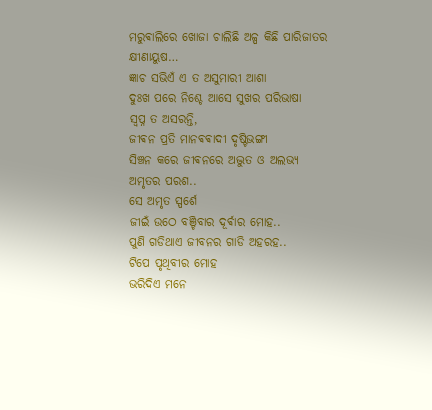ମରୁଵାଲିରେ ଖୋଜା ଚାଲିଛି ଅଳ୍ପ କିଛି ପାରିଜାତର କ୍ଷୀଣାୟୁଷ…
ଜ୍ଞାଚ ସଭିଏଁ ଏ ତ ଅସୁମାରୀ ଆଶା
ଦୁଃଖ ପରେ ନିଶ୍ଚେ ଆସେ ସୁଖର ପରିଭାଷା
ସ୍ୱପ୍ନ ତ ଅସରନ୍ତି,
ଜୀଵନ ପ୍ରତି ମାନଵଵାଦୀ ଦୃଷ୍ଟିଭଙ୍ଗୀ
ସିଞ୍ଚନ କରେ ଜୀଵନରେ ଅଦ୍ଭୁତ ଓ ଅଲଭ୍ୟ ଅମୃତର ପରଶ..
ସେ ଅମୃତ ସ୍ପର୍ଶେ
ଜୀଇଁ ଉଠେ ବଞ୍ଚିବାର ଦୂର୍ଵାର ମୋହ..
ପୁଣି ଗଡିଥାଏ ଜୀବନର ଗାଡି ଅହରହ..
ଟିପେ ପୃଥିବୀର ମୋହ
ଭରିଦିଏ ମନେ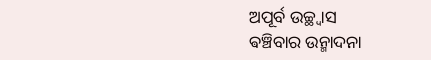ଅପୂର୍ବ ଉଚ୍ଛ୍ୱାସ
ଵଞ୍ଚିବାର ଉନ୍ମାଦନା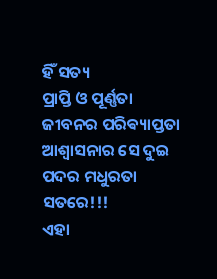ହିଁ ସତ୍ୟ
ପ୍ରାପ୍ତି ଓ ପୂର୍ଣ୍ଣତା
ଜୀବନର ପରିଵ୍ୟାପ୍ତତା
ଆଶ୍ୱାସନାର ସେ ଦୁଇ ପଦର ମଧୁରତା
ସତରେ!!!
ଏହା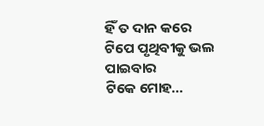ହିଁ ତ ଦାନ କରେ
ଟିପେ ପୃଥିବୀକୁ ଭଲ ପାଇବାର
ଟିକେ ମୋହ…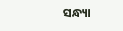ସନ୍ଧ୍ୟା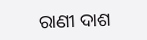ରାଣୀ ଦାଶ